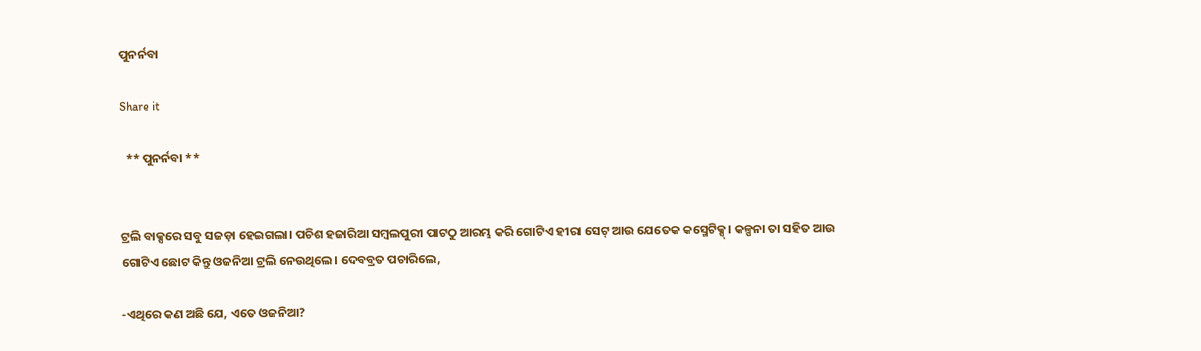ପୁନର୍ନବା

Share it

  ** ପୁନର୍ନବା **


ଟ୍ରଲି ବାକ୍ସରେ ସବୁ ସଜଡ଼ା ହେଇଗଲା। ପଚିଶ ହଜାରିଆ ସମ୍ବଲପୁରୀ ପାଟଠୁ ଆରମ୍ଭ କରି ଗୋଟିଏ ହୀରା ସେଟ୍ ଆଉ ଯେତେକ କସ୍ମେଟିକ୍ସ୍। କଳ୍ପନା ତା ସହିତ ଆଉ ଗୋଟିଏ ଛୋଟ କିନ୍ତୁ ଓଜନିଆ ଟ୍ରଲି ନେଉଥିଲେ। ଦେବବ୍ରତ ପଚାରିଲେ,

-ଏଥିରେ କଣ ଅଛି ଯେ, ଏତେ ଓଜନିଆ?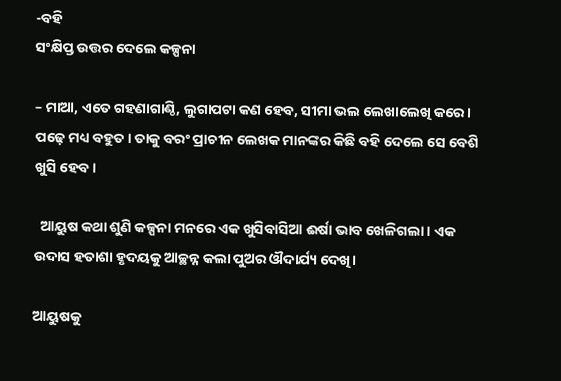-ବହି
ସଂକ୍ଷିପ୍ତ ଉତ୍ତର ଦେଲେ କଳ୍ପନା

– ମାଆ, ଏତେ ଗହଣାଗାଣ୍ଠି, ଲୁଗାପଟା କଣ ହେବ, ସୀମା ଭଲ ଲେଖାଲେଖି କରେ। ପଢ଼େ ମଧ୍ୟ ବହୁତ। ତାକୁ ବରଂ ପ୍ରାଚୀନ ଲେଖକ ମାନଙ୍କର କିଛି ବହି ଦେଲେ ସେ ବେଶି ଖୁସି ହେବ।

  ଆୟୁଷ କଥା ଶୁଣି କଳ୍ପନା ମନରେ ଏକ ଖୁସିବାସିଆ ଈର୍ଷା ଭାବ ଖେଳିଗଲା। ଏକ ଉଦାସ ହତାଶା ହୃଦୟକୁ ଆଚ୍ଛନ୍ନ କଲା ପୁଅର ଔଦାର୍ଯ୍ୟ ଦେଖି।

ଆୟୁଷକୁ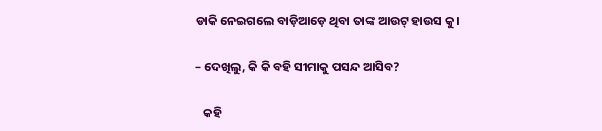ଡାକି ନେଇଗଲେ ବାଡ଼ିଆଡ଼େ ଥିବା ତାଙ୍କ ଆଉଟ୍ ହାଉସ‌ କୁ।

– ଦେଖିଲୁ, କି କି ବହି ସୀମାକୁ ପସନ୍ଦ ଆସିବ?

   କହି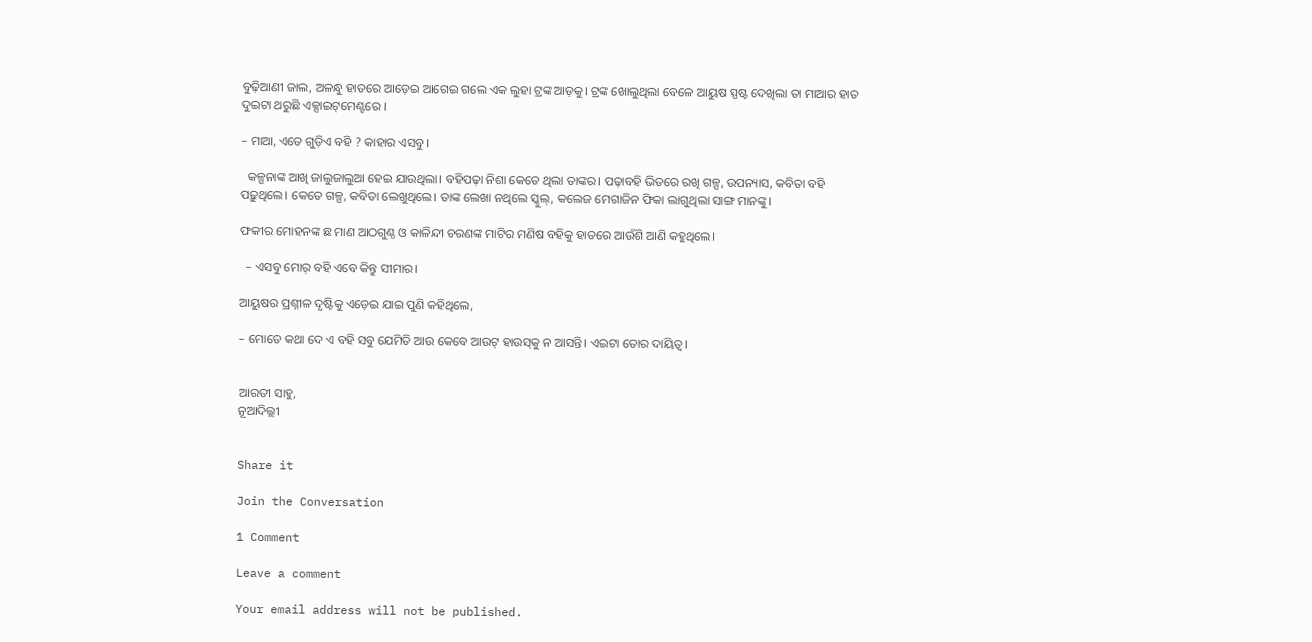ବୁଢ଼ିଆଣୀ ଜାଲ, ଅଳନ୍ଧୁ ହାତରେ ଆଡ଼େଇ ଆଗେଇ ଗଲେ ଏକ ଲୁହା ଟ୍ରଙ୍କ ଆଡ଼କୁ। ଟ୍ରଙ୍କ ଖୋଲୁଥିଲା ବେଳେ ଆୟୁଷ ସ୍ପଷ୍ଟ ଦେଖିଲା ତା ମାଆର ହାତ ଦୁଇଟା ଥରୁଛି ଏକ୍ସାଇଟ୍‌ମେଣ୍ଟରେ ।

– ମାଆ, ଏତେ ଗୁଡ଼ିଏ ବହି ? କାହାର ଏସବୁ।

  କଳ୍ପନାଙ୍କ ଆଖି ଜାଲୁଜାଲୁଆ ହେଇ ଯାଉଥିଲା। ବହିପଢ଼ା ନିଶା କେତେ ଥିଲା ତାଙ୍କର। ପଢ଼ାବହି ଭିତରେ ରଖି ଗଳ୍ପ, ଉପନ୍ୟାସ, କବିତା ବହି ପଢ଼ୁଥିଲେ। କେତେ ଗଳ୍ପ, କବିତା ଲେଖୁଥିଲେ। ତାଙ୍କ ଲେଖା ନଥିଲେ ସ୍କୁଲ୍, କଲେଜ ମେଗାଜିନ ଫିକା ଲାଗୁଥିଲା ସାଙ୍ଗ ମାନଙ୍କୁ।

ଫକୀର ମୋହନଙ୍କ ଛ ମାଣ ଆଠଗୁଣ୍ଠ ଓ କାଳିନ୍ଦୀ ଚରଣଙ୍କ ମାଟିର ମଣିଷ ବହିକୁ ହାତରେ ଆଉଁଶି ଆଣି କହୁଥିଲେ।

  – ଏସବୁ ମୋର୍ ବହି ଏବେ କିନ୍ତୁ ସୀମାର।

ଆୟୁଷର ପ୍ରଶ୍ନୀଳ ଦୃଷ୍ଟିକୁ ଏଡ଼େଇ ଯାଇ ପୁଣି କହିଥିଲେ,

– ମୋତେ କଥା ଦେ ଏ ବହି ସବୁ ଯେମିତି ଆଉ କେବେ ଆଉଟ୍ ହାଉସ୍‌କୁ ନ ଆସନ୍ତି। ଏଇଟା ତୋର ଦାୟିତ୍ଵ।


ଆରତୀ ସାହୁ,
ନୂଆଦିଲ୍ଲୀ


Share it

Join the Conversation

1 Comment

Leave a comment

Your email address will not be published.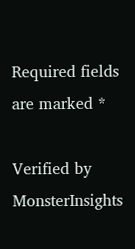Required fields are marked *

Verified by MonsterInsights